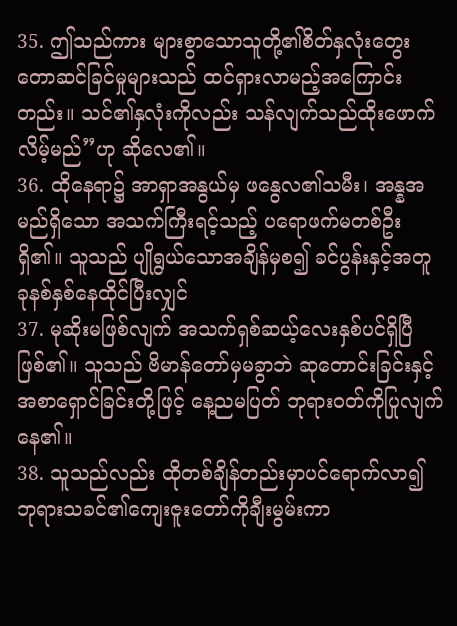35. ဤသည်ကား များစွာသောသူတို့၏စိတ်နှလုံးတွေးတောဆင်ခြင်မှုများသည် ထင်ရှားလာမည့်အကြောင်းတည်း။ သင်၏နှလုံးကိုလည်း သန်လျက်သည်ထိုးဖောက်လိမ့်မည်”ဟု ဆိုလေ၏။
36. ထိုနေရာ၌ အာရှာအနွယ်မှ ဖနွေလ၏သမီး၊ အန္နအမည်ရှိသော အသက်ကြီးရင့်သည့် ပရောဖက်မတစ်ဦးရှိ၏။ သူသည် ပျိုရွယ်သောအချိန်မှစ၍ ခင်ပွန်းနှင့်အတူ ခုနစ်နှစ်နေထိုင်ပြီးလျှင်
37. မုဆိုးမဖြစ်လျက် အသက်ရှစ်ဆယ့်လေးနှစ်ပင်ရှိပြီဖြစ်၏။ သူသည် ဗိမာန်တော်မှမခွာဘဲ ဆုတောင်းခြင်းနှင့် အစာရှောင်ခြင်းတို့ဖြင့် နေ့ညမပြတ် ဘုရားဝတ်ကိုပြုလျက်နေ၏။
38. သူသည်လည်း ထိုတစ်ချိန်တည်းမှာပင်ရောက်လာ၍ ဘုရားသခင်၏ကျေးဇူးတော်ကိုချီးမွမ်းကာ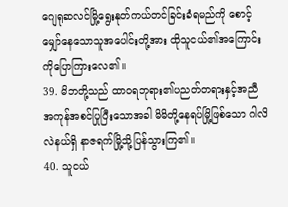ဂျေရုဆလင်မြို့ရွေးနုတ်ကယ်တင်ခြင်းခံရမည်ကို စောင့်မျှော်နေသောသူအပေါင်းတို့အား ထိုသူငယ်၏အကြောင်းကိုပြောကြားလေ၏။
39. မိဘတို့သည် ထာဝရဘုရား၏ပညတ်တရားနှင့်အညီ အကုန်အစင်ပြုပြီးသောအခါ မိမိတို့နေရပ်မြို့ဖြစ်သော ဂါလိလဲနယ်ရှိ နာဇရက်မြို့သို့ပြန်သွားကြ၏။
40. သူငယ်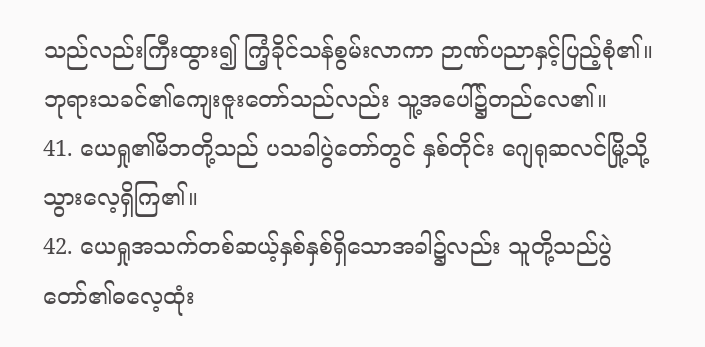သည်လည်းကြီးထွား၍ ကြံ့ခိုင်သန်စွမ်းလာကာ ဉာဏ်ပညာနှင့်ပြည့်စုံ၏။ ဘုရားသခင်၏ကျေးဇူးတော်သည်လည်း သူ့အပေါ်၌တည်လေ၏။
41. ယေရှု၏မိဘတို့သည် ပသခါပွဲတော်တွင် နှစ်တိုင်း ဂျေရုဆလင်မြို့သို့သွားလေ့ရှိကြ၏။
42. ယေရှုအသက်တစ်ဆယ့်နှစ်နှစ်ရှိသောအခါ၌လည်း သူတို့သည်ပွဲတော်၏ဓလေ့ထုံး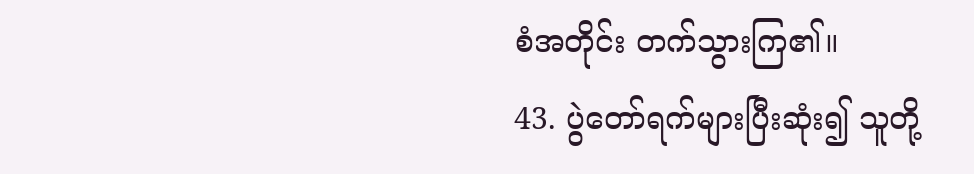စံအတိုင်း တက်သွားကြ၏။
43. ပွဲတော်ရက်များပြီးဆုံး၍ သူတို့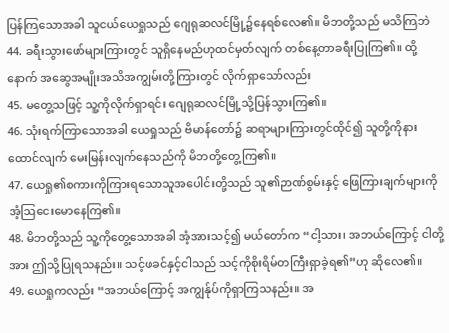ပြန်ကြသောအခါ သူငယ်ယေရှုသည် ဂျေရုဆလင်မြို့၌နေရစ်လေ၏။ မိဘတို့သည် မသိကြဘဲ
44. ခရီးသွားဖော်များကြားတွင် သူရှိနေမည်ဟုထင်မှတ်လျက် တစ်နေ့တာခရီးပြုကြ၏။ ထို့နောက် အဆွေအမျိုးအသိအကျွမ်းတို့ကြားတွင် လိုက်ရှာသော်လည်း
45. မတွေ့သဖြင့် သူ့ကိုလိုက်ရှာရင်း ဂျေရုဆလင်မြို့သို့ပြန်သွားကြ၏။
46. သုံးရက်ကြာသောအခါ ယေရှုသည် ဗိမာန်တော်၌ ဆရာများကြားတွင်ထိုင်၍ သူတို့ကိုနားထောင်လျက် မေးမြန်းလျက်နေသည်ကို မိဘတို့တွေ့ကြ၏။
47. ယေရှု၏စကားကိုကြားရသောသူအပေါင်းတို့သည် သူ၏ဉာဏ်စွမ်းနှင့် ဖြေကြားချက်များကို အံ့ဩငေးမောနေကြ၏။
48. မိဘတို့သည် သူ့ကိုတွေ့သောအခါ အံ့အားသင့်၍ မယ်တော်က “ငါ့သား၊ အဘယ်ကြောင့် ငါတို့အား ဤသို့ပြုရသနည်း။ သင့်ဖခင်နှင့်ငါသည် သင့်ကိုစိုးရိမ်တကြီးရှာခဲ့ရ၏”ဟု ဆိုလေ၏။
49. ယေရှုကလည်း “အဘယ်ကြောင့် အကျွန်ုပ်ကိုရှာကြသနည်း။ အ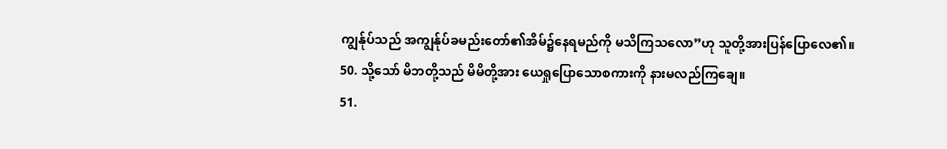ကျွန်ုပ်သည် အကျွန်ုပ်ခမည်းတော်၏အိမ်၌နေရမည်ကို မသိကြသလော”ဟု သူတို့အားပြန်ပြောလေ၏။
50. သို့သော် မိဘတို့သည် မိမိတို့အား ယေရှုပြောသောစကားကို နားမလည်ကြချေ။
51.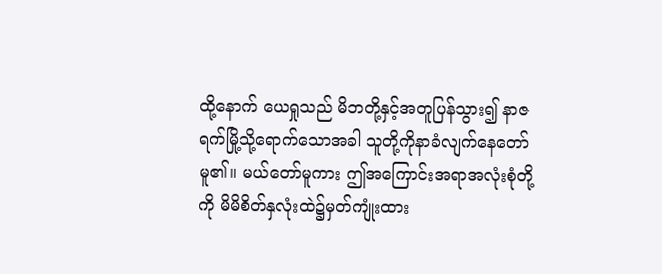ထို့နောက် ယေရှုသည် မိဘတို့နှင့်အတူပြန်သွား၍ နာဇရက်မြို့သို့ရောက်သောအခါ သူတို့ကိုနာခံလျက်နေတော်မူ၏။ မယ်တော်မူကား ဤအကြောင်းအရာအလုံးစုံတို့ကို မိမိစိတ်နှလုံးထဲ၌မှတ်ကျုံးထား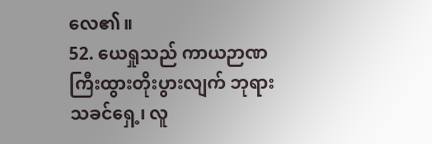လေ၏။
52. ယေရှုသည် ကာယဉာဏကြီးထွားတိုးပွားလျက် ဘုရားသခင်ရှေ့၊ လူ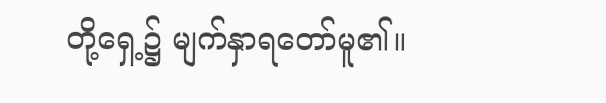တို့ရှေ့၌ မျက်နှာရတော်မူ၏။